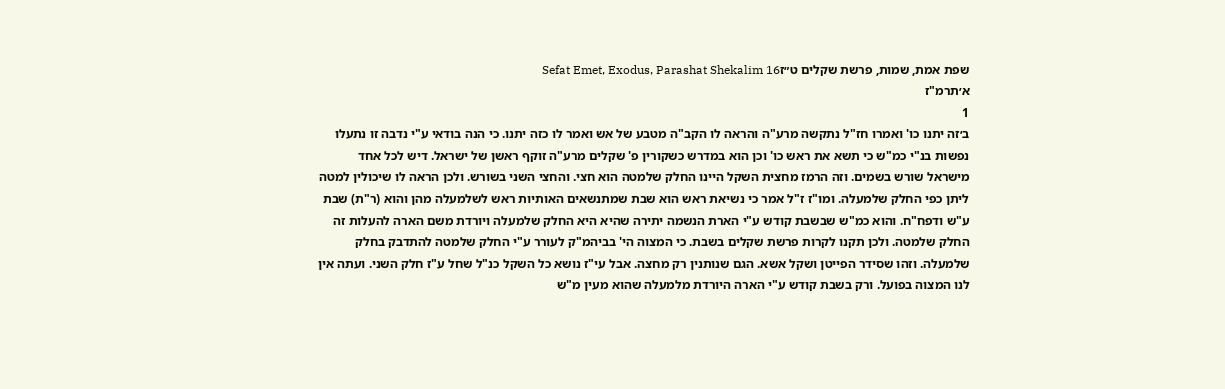שפת אמת, שמות, פרשת שקלים ט״זSefat Emet, Exodus, Parashat Shekalim 16
א׳תרמ"ז
1
ב׳זה יתנו כו' ואמרו חז"ל נתקשה מרע"ה והראה לו הקב"ה מטבע של אש ואמר לו כזה יתנו. כי הנה בודאי ע"י נדבה זו נתעלו נפשות בנ"י כמ"ש כי תשא את ראש כו' וכן הוא במדרש כשקורין פ' שקלים מרע"ה זוקף ראשן של ישראל. דיש לכל אחד מישראל שורש בשמים. וזה הרמז מחצית השקל היינו החלק שלמטה הוא חצי. והחצי השני בשורש. ולכן הראה לו שיכולין למטה ליתן כפי החלק שלמעלה. ומו"ז ז"ל אמר כי נשיאת ראש הוא שבת שמתנשאים האותיות ראש לשלמעלה מהן והוא (ר"ת) שבת ע"ש ודפח"ח. והוא כמ"ש שבשבת קודש ע"י הארת הנשמה יתירה שהיא היא החלק שלמעלה ויורדת משם הארה להעלות זה החלק שלמטה. ולכן תקנו לקרות פרשת שקלים בשבת. כי המצוה הי' בביהמ"ק לעורר ע"י החלק שלמטה להתדבק בחלק שלמעלה. וזהו שסידר הפייטן ושקל אשא. הגם שנותנין רק מחצה. אבל עי"ז נושא כל השקל כנ"ל שחל ע"ז חלק השני. ועתה אין לנו המצוה בפועל. ורק בשבת קודש ע"י הארה היורדת מלמעלה שהוא מעין מ"ש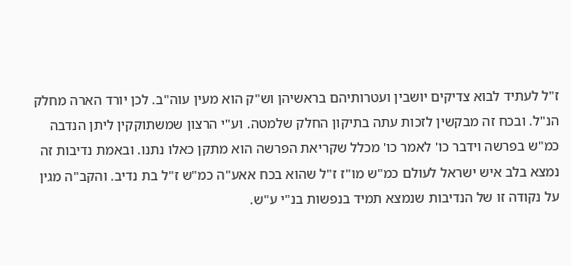ז"ל לעתיד לבוא צדיקים יושבין ועטרותיהם בראשיהן וש"ק הוא מעין עוה"ב. לכן יורד הארה מחלק הנ"ל. ובכח זה מבקשין לזכות עתה בתיקון החלק שלמטה. וע"י הרצון שמשתוקקין ליתן הנדבה כמ"ש בפרשה וידבר כו' לאמר כו' מכלל שקריאת הפרשה הוא מתקן כאלו נתנו. ובאמת נדיבות זה נמצא בלב איש ישראל לעולם כמ"ש מו"ז ז"ל שהוא בכח אאע"ה כמ"ש ז"ל בת נדיב. והקב"ה מגין על נקודה זו של הנדיבות שנמצא תמיד בנפשות בנ"י ע"ש.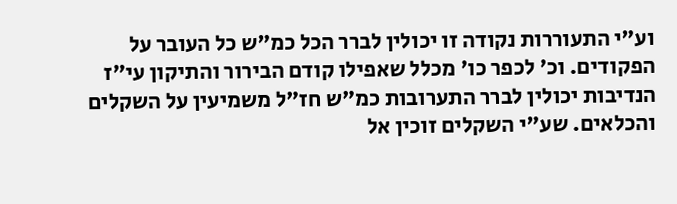וע"י התעוררות נקודה זו יכולין לברר הכל כמ"ש כל העובר על הפקודים. וכ' לכפר כו' מכלל שאפילו קודם הבירור והתיקון עי"ז הנדיבות יכולין לברר התערובות כמ"ש חז"ל משמיעין על השקלים והכלאים. שע"י השקלים זוכין אל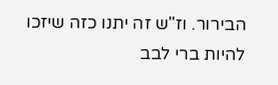הבירור. וז"ש זה יתנו כזה שיזכו להיות ברי לבב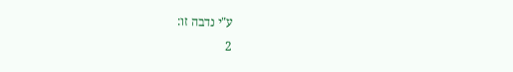ע"י נדבה זו:
2